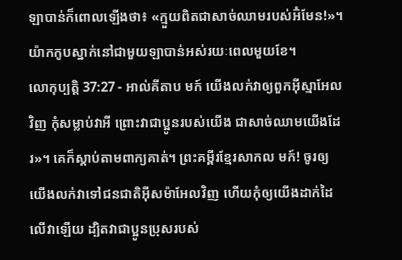ឡាបាន់ក៏ពោលឡើងថា៖ «ក្មួយពិតជាសាច់ឈាមរបស់អ៊ំមែន!»។ យ៉ាកកូបស្នាក់នៅជាមួយឡាបាន់អស់រយៈពេលមួយខែ។
លោកុប្បត្តិ 37:27 - អាល់គីតាប មក៍ យើងលក់វាឲ្យពួកអ៊ីស្មាអែលវិញ កុំសម្លាប់វាអី ព្រោះវាជាប្អូនរបស់យើង ជាសាច់ឈាមយើងដែរ»។ គេក៏ស្តាប់តាមពាក្យគាត់។ ព្រះគម្ពីរខ្មែរសាកល មក៍! ចូរឲ្យយើងលក់វាទៅជនជាតិអ៊ីសម៉ាអែលវិញ ហើយកុំឲ្យយើងដាក់ដៃលើវាឡើយ ដ្បិតវាជាប្អូនប្រុសរបស់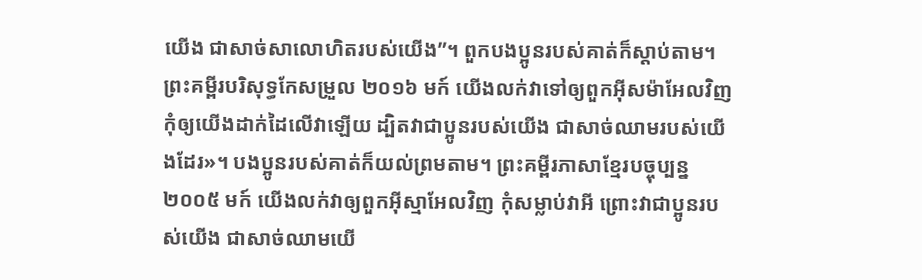យើង ជាសាច់សាលោហិតរបស់យើង”។ ពួកបងប្អូនរបស់គាត់ក៏ស្ដាប់តាម។ ព្រះគម្ពីរបរិសុទ្ធកែសម្រួល ២០១៦ មក៍ យើងលក់វាទៅឲ្យពួកអ៊ីសម៉ាអែលវិញ កុំឲ្យយើងដាក់ដៃលើវាឡើយ ដ្បិតវាជាប្អូនរបស់យើង ជាសាច់ឈាមរបស់យើងដែរ»។ បងប្អូនរបស់គាត់ក៏យល់ព្រមតាម។ ព្រះគម្ពីរភាសាខ្មែរបច្ចុប្បន្ន ២០០៥ មក៍ យើងលក់វាឲ្យពួកអ៊ីស្មាអែលវិញ កុំសម្លាប់វាអី ព្រោះវាជាប្អូនរបស់យើង ជាសាច់ឈាមយើ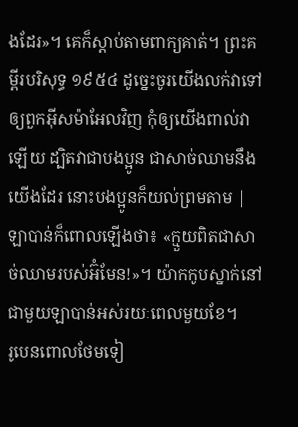ងដែរ»។ គេក៏ស្ដាប់តាមពាក្យគាត់។ ព្រះគម្ពីរបរិសុទ្ធ ១៩៥៤ ដូច្នេះចូរយើងលក់វាទៅឲ្យពួកអ៊ីសម៉ាអែលវិញ កុំឲ្យយើងពាល់វាឡើយ ដ្បិតវាជាបងប្អូន ជាសាច់ឈាមនឹងយើងដែរ នោះបងប្អូនក៏យល់ព្រមតាម |
ឡាបាន់ក៏ពោលឡើងថា៖ «ក្មួយពិតជាសាច់ឈាមរបស់អ៊ំមែន!»។ យ៉ាកកូបស្នាក់នៅជាមួយឡាបាន់អស់រយៈពេលមួយខែ។
រូបេនពោលថែមទៀ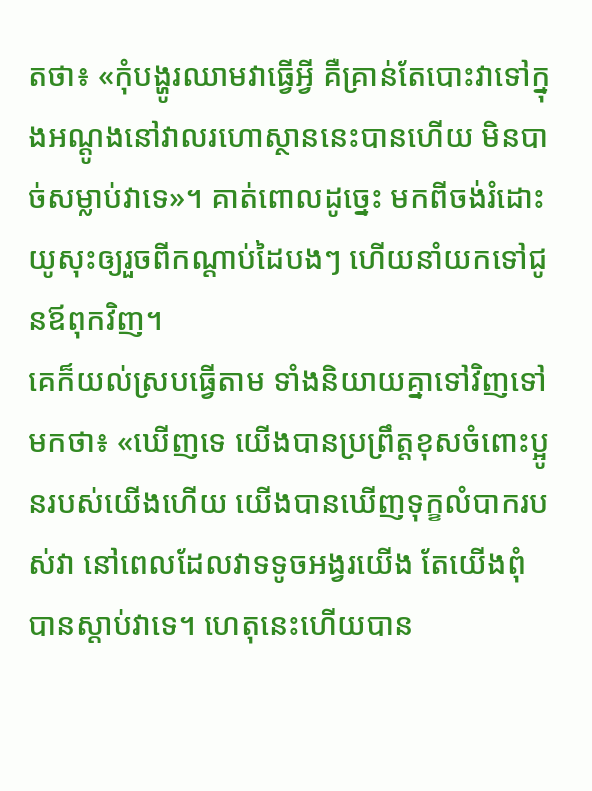តថា៖ «កុំបង្ហូរឈាមវាធ្វើអ្វី គឺគ្រាន់តែបោះវាទៅក្នុងអណ្តូងនៅវាលរហោស្ថាននេះបានហើយ មិនបាច់សម្លាប់វាទេ»។ គាត់ពោលដូច្នេះ មកពីចង់រំដោះយូសុះឲ្យរួចពីកណ្តាប់ដៃបងៗ ហើយនាំយកទៅជូនឪពុកវិញ។
គេក៏យល់ស្របធ្វើតាម ទាំងនិយាយគ្នាទៅវិញទៅមកថា៖ «ឃើញទេ យើងបានប្រព្រឹត្តខុសចំពោះប្អូនរបស់យើងហើយ យើងបានឃើញទុក្ខលំបាករបស់វា នៅពេលដែលវាទទូចអង្វរយើង តែយើងពុំបានស្តាប់វាទេ។ ហេតុនេះហើយបាន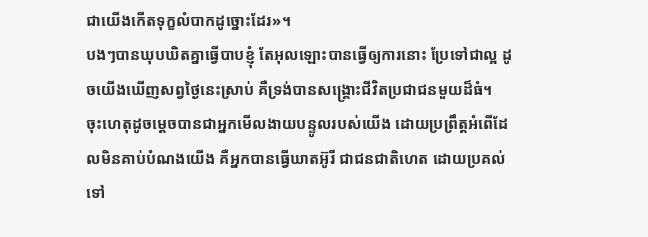ជាយើងកើតទុក្ខលំបាកដូច្នោះដែរ»។
បងៗបានឃុបឃិតគ្នាធ្វើបាបខ្ញុំ តែអុលឡោះបានធ្វើឲ្យការនោះ ប្រែទៅជាល្អ ដូចយើងឃើញសព្វថ្ងៃនេះស្រាប់ គឺទ្រង់បានសង្គ្រោះជីវិតប្រជាជនមួយដ៏ធំ។
ចុះហេតុដូចម្តេចបានជាអ្នកមើលងាយបន្ទូលរបស់យើង ដោយប្រព្រឹត្តអំពើដែលមិនគាប់បំណងយើង គឺអ្នកបានធ្វើឃាតអ៊ូរី ជាជនជាតិហេត ដោយប្រគល់ទៅ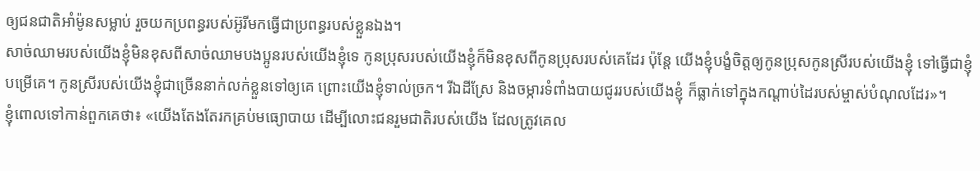ឲ្យជនជាតិអាំម៉ូនសម្លាប់ រួចយកប្រពន្ធរបស់អ៊ូរីមកធ្វើជាប្រពន្ធរបស់ខ្លួនឯង។
សាច់ឈាមរបស់យើងខ្ញុំមិនខុសពីសាច់ឈាមបងប្អូនរបស់យើងខ្ញុំទេ កូនប្រុសរបស់យើងខ្ញុំក៏មិនខុសពីកូនប្រុសរបស់គេដែរ ប៉ុន្តែ យើងខ្ញុំបង្ខំចិត្តឲ្យកូនប្រុសកូនស្រីរបស់យើងខ្ញុំ ទៅធ្វើជាខ្ញុំបម្រើគេ។ កូនស្រីរបស់យើងខ្ញុំជាច្រើននាក់លក់ខ្លួនទៅឲ្យគេ ព្រោះយើងខ្ញុំទាល់ច្រក។ រីឯដីស្រែ និងចម្ការទំពាំងបាយជូររបស់យើងខ្ញុំ ក៏ធ្លាក់ទៅក្នុងកណ្ដាប់ដៃរបស់ម្ចាស់បំណុលដែរ»។
ខ្ញុំពោលទៅកាន់ពួកគេថា៖ «យើងតែងតែរកគ្រប់មធ្យោបាយ ដើម្បីលោះជនរួមជាតិរបស់យើង ដែលត្រូវគេល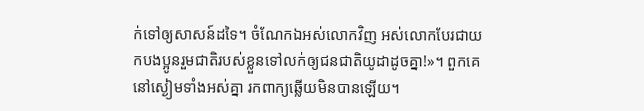ក់ទៅឲ្យសាសន៍ដទៃ។ ចំណែកឯអស់លោកវិញ អស់លោកបែរជាយកបងប្អូនរួមជាតិរបស់ខ្លួនទៅលក់ឲ្យជនជាតិយូដាដូចគ្នា!»។ ពួកគេនៅស្ងៀមទាំងអស់គ្នា រកពាក្យឆ្លើយមិនបានឡើយ។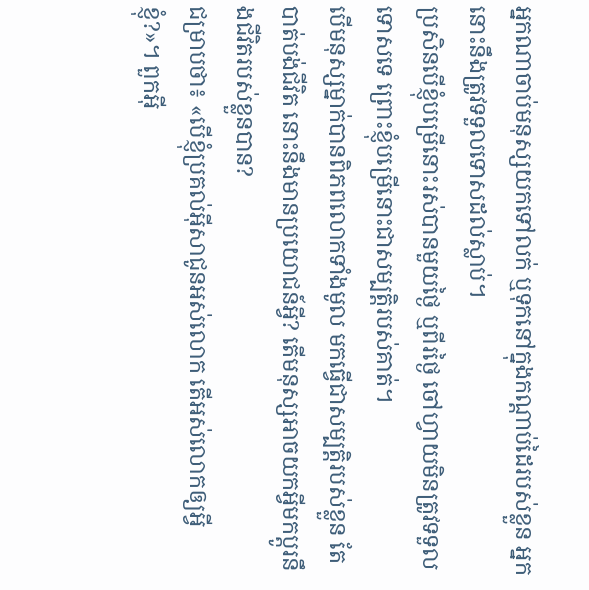អ្នកណាចាប់មនុស្សយកទៅលក់ ឬទុកនៅក្នុងកណ្តាប់ដៃរបស់ខ្លួន អ្នកនោះនឹងត្រូវទទួលទោសដល់ស្លាប់។
ប្រសិនបើខ្ញុំបម្រើនោះរស់បានមួយថ្ងៃ ឬពីរថ្ងៃ ចៅហ្វាយមិនត្រូវទទួលទោសទេ ព្រោះខ្ញុំបម្រើនោះជាសម្បត្តិរបស់គាត់។
បើមនុស្សម្នាក់បានពិភពលោកទាំងមូល មកធ្វើជាសម្បត្តិរបស់ខ្លួន តែបាត់បង់ជីវិត នោះនឹងមានប្រយោជន៍អ្វី? តើមនុស្សអាចយកអ្វីមកប្ដូរនឹងជីវិតរបស់ខ្លួនបាន?
ជម្រាបថា៖ «បើខ្ញុំប្រគល់អ៊ីសាជូនអស់លោក តើអស់លោកឲ្យអ្វីខ្ញុំ?»។ ពួកអ៊ី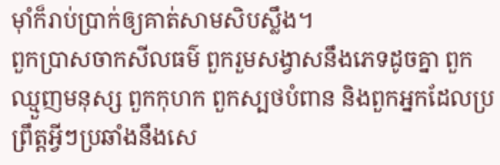មុាំក៏រាប់ប្រាក់ឲ្យគាត់សាមសិបស្លឹង។
ពួកប្រាសចាកសីលធម៌ ពួករួមសង្វាសនឹងភេទដូចគ្នា ពួកឈ្មួញមនុស្ស ពួកកុហក ពួកស្បថបំពាន និងពួកអ្នកដែលប្រព្រឹត្ដអ្វីៗប្រឆាំងនឹងសេ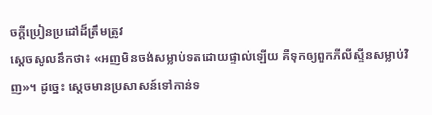ចក្ដីប្រៀនប្រដៅដ៏ត្រឹមត្រូវ
ស្តេចសូលនឹកថា៖ «អញមិនចង់សម្លាប់ទតដោយផ្ទាល់ឡើយ គឺទុកឲ្យពួកភីលីស្ទីនសម្លាប់វិញ»។ ដូច្នេះ ស្តេចមានប្រសាសន៍ទៅកាន់ទ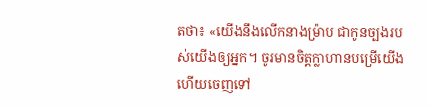តថា៖ «យើងនឹងលើកនាងម៉្រាប ជាកូនច្បងរបស់យើងឲ្យអ្នក។ ចូរមានចិត្តក្លាហានបម្រើយើង ហើយចេញទៅ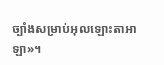ច្បាំងសម្រាប់អុលឡោះតាអាឡា»។